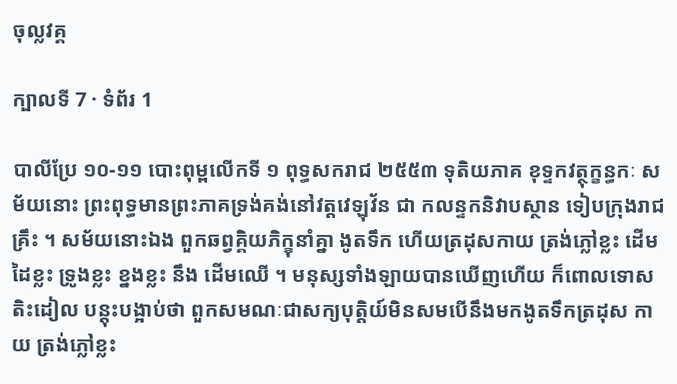ចុល្លវគ្គ

ក្បាលទី 7 · ទំព័រ 1

បាលីប្រែ ១០-១១ បោះពុម្ពលើកទី ១ ពុទ្ធសករាជ ២៥៥៣ ទុតិយភាគ ខុទ្ទកវត្ថុក្ខន្ធកៈ សម័យនោះ ព្រះពុទ្ធមានព្រះភាគទ្រង់គង់នៅវត្តវេឡុវ័ន ជា កលន្ទកនិវាបស្ថាន ទៀបក្រុងរាជគ្រឹះ ។ សម័យនោះឯង ពួកឆព្វគ្គិយភិក្ខុនាំគ្នា ងូតទឹក ហើយត្រដុសកាយ ត្រង់ភ្លៅខ្លះ ដើមដៃខ្លះ ទ្រូងខ្លះ ខ្នងខ្លះ នឹង ដើមឈើ ។ មនុស្សទាំងឡាយបានឃើញហើយ ក៏ពោលទោស តិះដៀល បន្តុះបង្អាប់ថា ពួកសមណៈជាសក្យបុត្តិយ៍មិនសមបើនឹងមកងូតទឹកត្រដុស កាយ ត្រង់ភ្លៅខ្លះ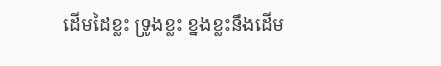ដើមដៃខ្លះ ទ្រូងខ្លះ ខ្នងខ្លះនឹងដើម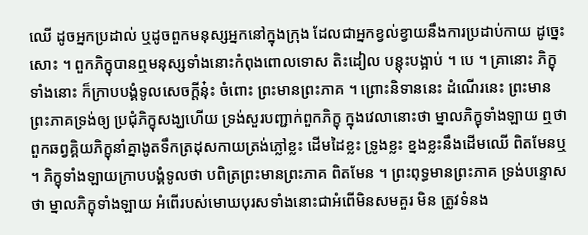ឈើ ដូចអ្នកប្រដាល់ ឬដូចពួកមនុស្សអ្នកនៅក្នុងក្រុង ដែលជាអ្នកខ្វល់ខ្វាយនឹងការប្រដាប់កាយ ដូច្នេះសោះ ។ ពួកភិក្ខុបានឮមនុស្សទាំងនោះកំពុងពោលទោស តិះដៀល បន្តុះបង្អាប់ ។ បេ ។ គ្រានោះ ភិក្ខុទាំងនោះ ក៏ក្រាបបង្គំទូលសេចក្តីនុ៎ះ ចំពោះ ព្រះមានព្រះភាគ ។ ព្រោះនិទាននេះ ដំណើរនេះ ព្រះមានព្រះភាគទ្រង់ឲ្យ ប្រជុំភិក្ខុសង្ឃហើយ ទ្រង់សួរបញ្ជាក់ពួកភិក្ខុ ក្នុងវេលានោះថា ម្នាលភិក្ខុទាំងឡាយ ឮថា ពួកឆព្វគ្គិយភិក្ខុនាំគ្នាងូតទឹកត្រដុសកាយត្រង់ភ្លៅខ្លះ ដើមដៃខ្លះ ទ្រូងខ្លះ ខ្នងខ្លះនឹងដើមឈើ ពិតមែនឬ ។ ភិក្ខុទាំងឡាយក្រាបបង្គំទូលថា បពិត្រព្រះមានព្រះភាគ ពិតមែន ។ ព្រះពុទ្ធមានព្រះភាគ ទ្រង់បន្ទោសថា ម្នាលភិក្ខុទាំងឡាយ អំពើរបស់មោឃបុរសទាំងនោះជាអំពើមិនសមគួរ មិន ត្រូវទំនង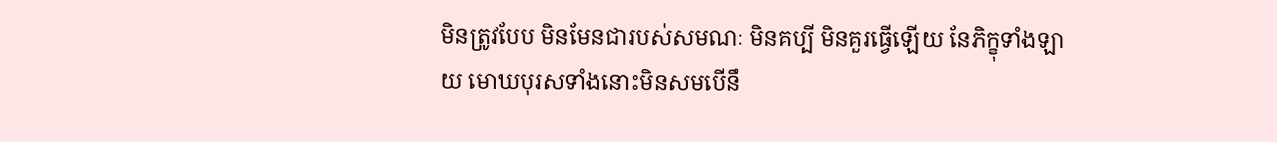មិនត្រូវបែប មិនមែនជារបស់សមណៈ មិនគប្បី មិនគួរធ្វើឡើយ នែភិក្ខុទាំងឡាយ មោឃបុរសទាំងនោះមិនសមបើនឹ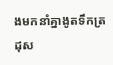ងមកនាំគ្នាងូតទឹកត្រដុស